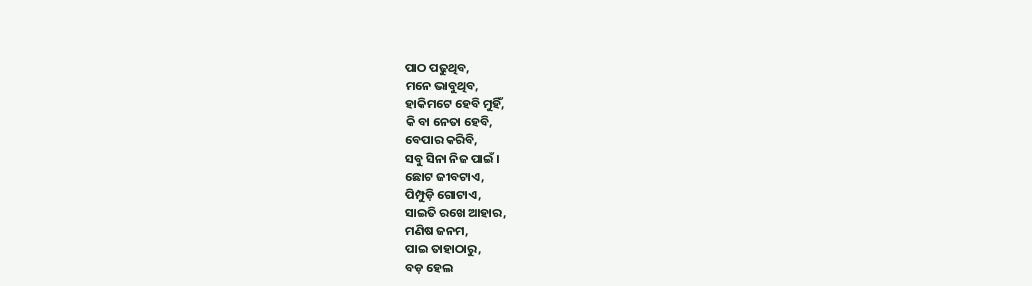ପାଠ ପଢୁଥିବ,
ମନେ ଭାବୁଥିବ,
ହାକିମଟେ ହେବି ମୁହିଁ,
କି ବା ନେତା ହେବି,
ବେପାର କରିବି,
ସବୁ ସିନା ନିଜ ପାଇଁ ।
ଛୋଟ ଜୀବଟାଏ,
ପିମ୍ପୁଡ଼ି ଗୋଟାଏ,
ସାଇତି ରଖେ ଆହାର,
ମଣିଷ ଜନମ,
ପାଇ ତାହାଠାରୁ,
ବଡ଼ ହେଲ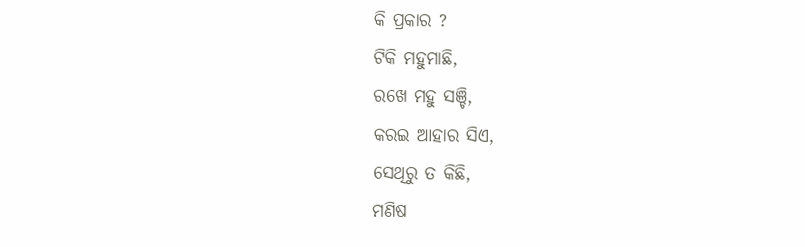କି ପ୍ରକାର ?
ଟିକି ମହୁମାଛି,
ରଖେ ମହୁ ସଞ୍ଚି,
କରଇ ଆହାର ସିଏ,
ସେଥିରୁ ତ କିଛି,
ମଣିଷ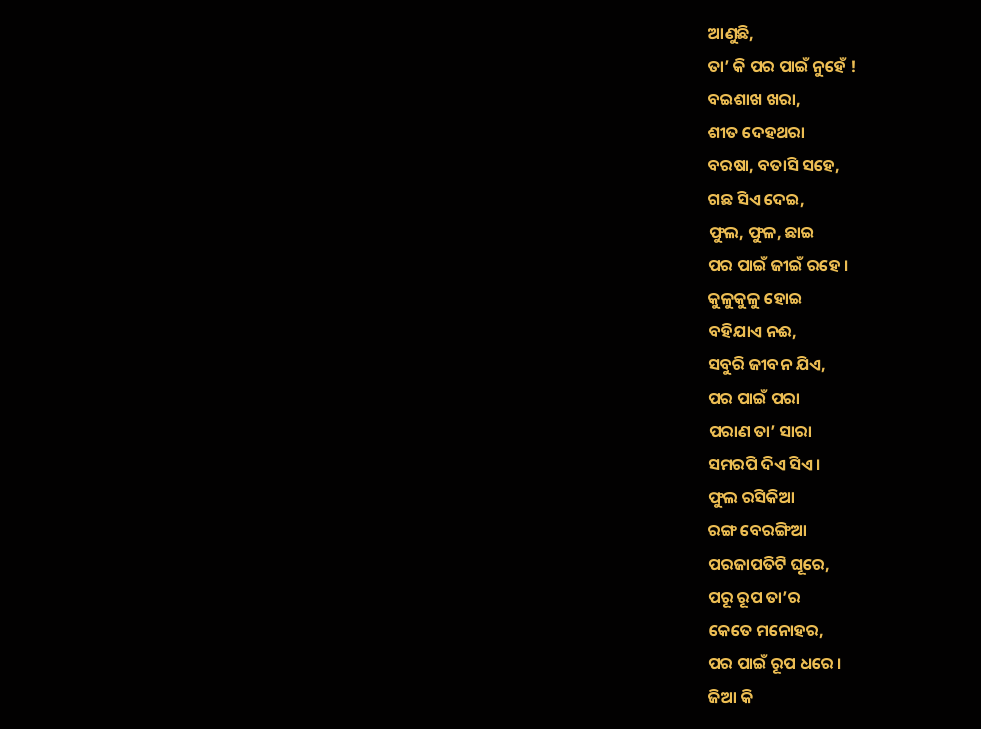ଆଣୁଛି,
ତା’ କି ପର ପାଇଁ ନୁହେଁ !
ବଇଶାଖ ଖରା,
ଶୀତ ଦେହଥରା
ବରଷା, ବତାସି ସହେ,
ଗଛ ସିଏ ଦେଇ,
ଫୁଲ, ଫୁଳ, ଛାଇ
ପର ପାଇଁ ଜୀଇଁ ରହେ ।
କୁଳୁକୁଳୁ ହୋଇ
ବହିଯାଏ ନଈ,
ସବୁରି ଜୀବନ ଯିଏ,
ପର ପାଇଁ ପରା
ପରାଣ ତା’ ସାରା
ସମରପି ଦିଏ ସିଏ ।
ଫୁଲ ରସିକିଆ
ରଙ୍ଗ ବେରଙ୍ଗିଆ
ପରଜାପତିଟି ଘୂରେ,
ପରୂ ରୂପ ତା’ର
କେତେ ମନୋହର,
ପର ପାଇଁ ରୂପ ଧରେ ।
ଜିଆ କି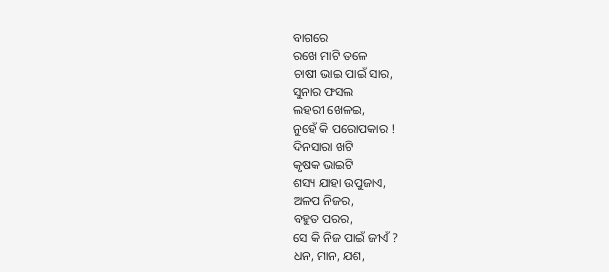ବାଗରେ
ରଖେ ମାଟି ତଳେ
ଚାଷୀ ଭାଇ ପାଇଁ ସାର,
ସୁନାର ଫସଲ
ଲହରୀ ଖେଳଇ,
ନୁହେଁ କି ପରୋପକାର !
ଦିନସାରା ଖଟି
କୃଷକ ଭାଇଟି
ଶସ୍ୟ ଯାହା ଉପୁଜାଏ,
ଅଳପ ନିଜର,
ବହୁତ ପରର,
ସେ କି ନିଜ ପାଇଁ ଜୀଏଁ ?
ଧନ, ମାନ, ଯଶ,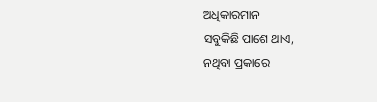ଅଧିକାରମାନ
ସବୁକିଛି ପାଶେ ଥାଏ,
ନଥିବା ପ୍ରକାରେ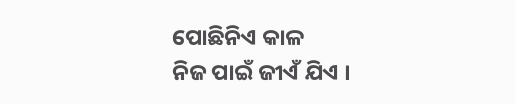ପୋଛିନିଏ କାଳ
ନିଜ ପାଇଁ ଜୀଏଁ ଯିଏ ।